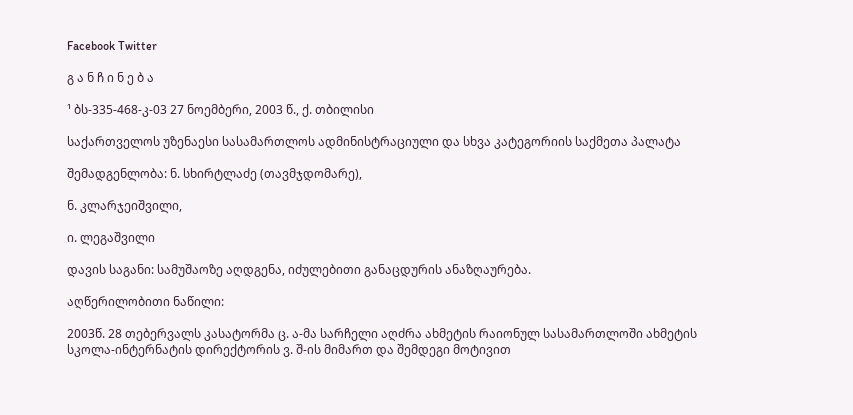Facebook Twitter

გ ა ნ ჩ ი ნ ე ბ ა

¹ ბს-335-468-კ-03 27 ნოემბერი, 2003 წ., ქ. თბილისი

საქართველოს უზენაესი სასამართლოს ადმინისტრაციული და სხვა კატეგორიის საქმეთა პალატა

შემადგენლობა: ნ. სხირტლაძე (თავმჯდომარე),

ნ. კლარჯეიშვილი,

ი. ლეგაშვილი

დავის საგანი: სამუშაოზე აღდგენა, იძულებითი განაცდურის ანაზღაურება.

აღწერილობითი ნაწილი:

2003წ. 28 თებერვალს კასატორმა ც. ა-მა სარჩელი აღძრა ახმეტის რაიონულ სასამართლოში ახმეტის სკოლა-ინტერნატის დირექტორის ვ. შ-ის მიმართ და შემდეგი მოტივით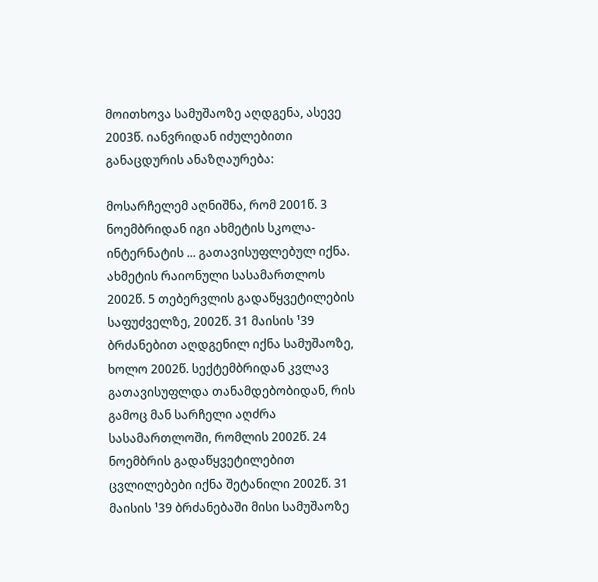მოითხოვა სამუშაოზე აღდგენა, ასევე 2003წ. იანვრიდან იძულებითი განაცდურის ანაზღაურება:

მოსარჩელემ აღნიშნა, რომ 2001წ. 3 ნოემბრიდან იგი ახმეტის სკოლა-ინტერნატის ... გათავისუფლებულ იქნა. ახმეტის რაიონული სასამართლოს 2002წ. 5 თებერვლის გადაწყვეტილების საფუძველზე, 2002წ. 31 მაისის ¹39 ბრძანებით აღდგენილ იქნა სამუშაოზე, ხოლო 2002წ. სექტემბრიდან კვლავ გათავისუფლდა თანამდებობიდან, რის გამოც მან სარჩელი აღძრა სასამართლოში, რომლის 2002წ. 24 ნოემბრის გადაწყვეტილებით ცვლილებები იქნა შეტანილი 2002წ. 31 მაისის ¹39 ბრძანებაში მისი სამუშაოზე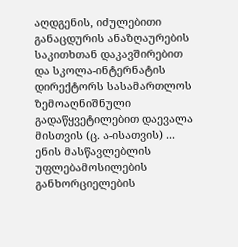აღდგენის, იძულებითი განაცდურის ანაზღაურების საკითხთან დაკავშირებით და სკოლა-ინტერნატის დირექტორს სასამართლოს ზემოაღნიშნული გადაწყვეტილებით დაევალა მისთვის (ც. ა-ისათვის) ... ენის მასწავლებლის უფლებამოსილების განხორციელების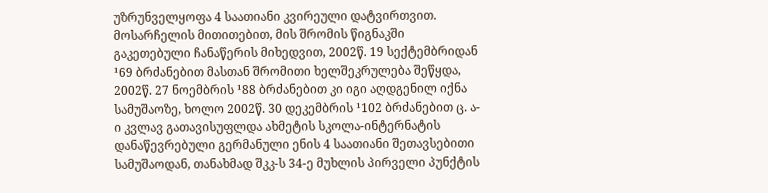უზრუნველყოფა 4 საათიანი კვირეული დატვირთვით. მოსარჩელის მითითებით, მის შრომის წიგნაკში გაკეთებული ჩანაწერის მიხედვით, 2002წ. 19 სექტემბრიდან ¹69 ბრძანებით მასთან შრომითი ხელშეკრულება შეწყდა, 2002წ. 27 ნოემბრის ¹88 ბრძანებით კი იგი აღდგენილ იქნა სამუშაოზე, ხოლო 2002წ. 30 დეკემბრის ¹102 ბრძანებით ც. ა-ი კვლავ გათავისუფლდა ახმეტის სკოლა-ინტერნატის დანაწევრებული გერმანული ენის 4 საათიანი შეთავსებითი სამუშაოდან, თანახმად შკკ-ს 34-ე მუხლის პირველი პუნქტის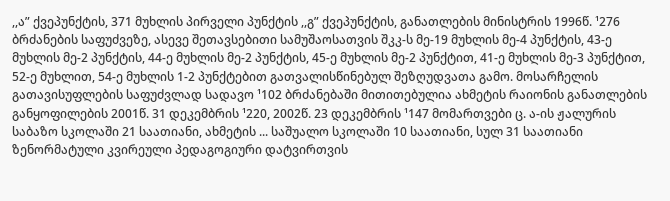,,ა” ქვეპუნქტის, 371 მუხლის პირველი პუნქტის ,,გ” ქვეპუნქტის, განათლების მინისტრის 1996წ. ¹276 ბრძანების საფუძვეზე, ასევე შეთავსებითი სამუშაოსათვის შკკ-ს მე-19 მუხლის მე-4 პუნქტის, 43-ე მუხლის მე-2 პუნქტის, 44-ე მუხლის მე-2 პუნქტის, 45-ე მუხლის მე-2 პუნქტით, 41-ე მუხლის მე-3 პუნქტით, 52-ე მუხლით, 54-ე მუხლის 1-2 პუნქტებით გათვალისწინებულ შეზღუდვათა გამო. მოსარჩელის გათავისუფლების საფუძვლად სადავო ¹102 ბრძანებაში მითითებულია ახმეტის რაიონის განათლების განყოფილების 2001წ. 31 დეკემბრის ¹220, 2002წ. 23 დეკემბრის ¹147 მომართვები ც. ა-ის ჟალურის საბაზო სკოლაში 21 საათიანი, ახმეტის ... საშუალო სკოლაში 10 საათიანი, სულ 31 საათიანი ზენორმატული კვირეული პედაგოგიური დატვირთვის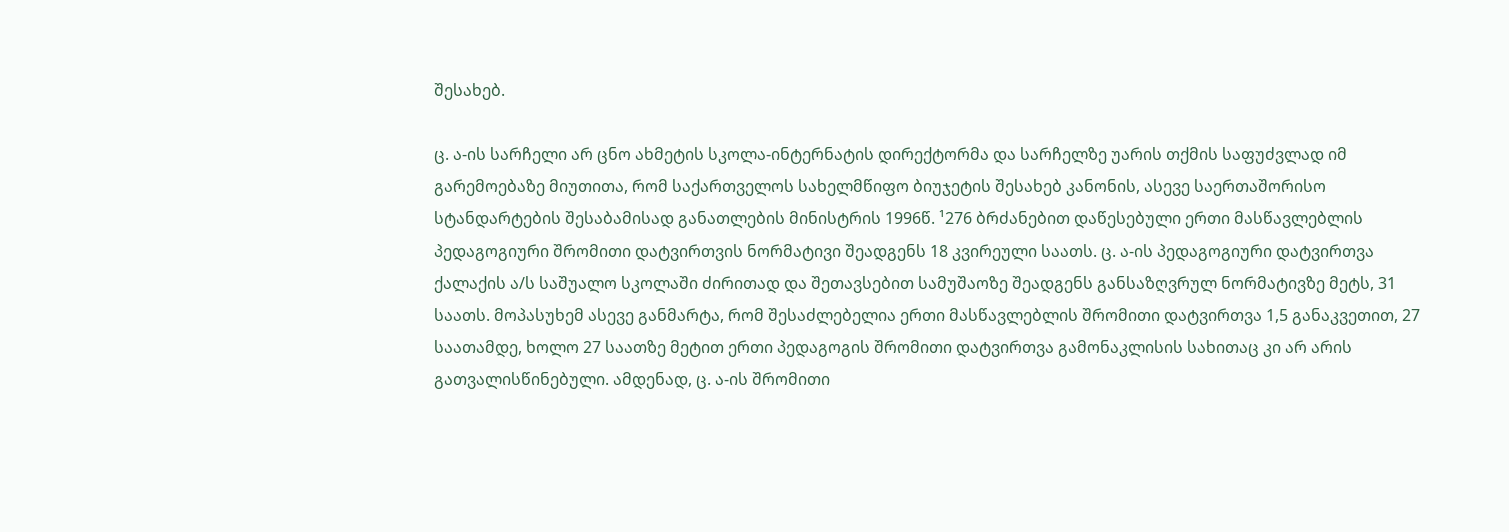შესახებ.

ც. ა-ის სარჩელი არ ცნო ახმეტის სკოლა-ინტერნატის დირექტორმა და სარჩელზე უარის თქმის საფუძვლად იმ გარემოებაზე მიუთითა, რომ საქართველოს სახელმწიფო ბიუჯეტის შესახებ კანონის, ასევე საერთაშორისო სტანდარტების შესაბამისად განათლების მინისტრის 1996წ. ¹276 ბრძანებით დაწესებული ერთი მასწავლებლის პედაგოგიური შრომითი დატვირთვის ნორმატივი შეადგენს 18 კვირეული საათს. ც. ა-ის პედაგოგიური დატვირთვა ქალაქის ა/ს საშუალო სკოლაში ძირითად და შეთავსებით სამუშაოზე შეადგენს განსაზღვრულ ნორმატივზე მეტს, 31 საათს. მოპასუხემ ასევე განმარტა, რომ შესაძლებელია ერთი მასწავლებლის შრომითი დატვირთვა 1,5 განაკვეთით, 27 საათამდე, ხოლო 27 საათზე მეტით ერთი პედაგოგის შრომითი დატვირთვა გამონაკლისის სახითაც კი არ არის გათვალისწინებული. ამდენად, ც. ა-ის შრომითი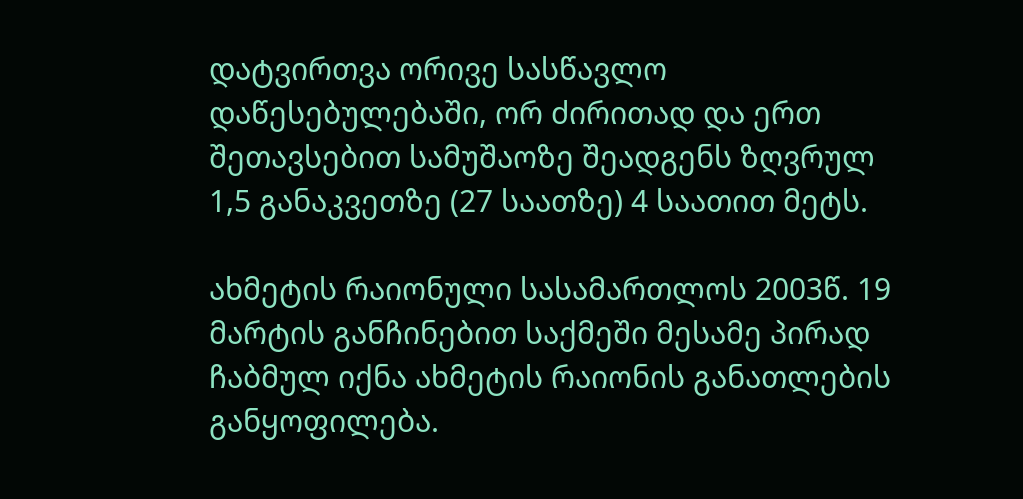დატვირთვა ორივე სასწავლო დაწესებულებაში, ორ ძირითად და ერთ შეთავსებით სამუშაოზე შეადგენს ზღვრულ 1,5 განაკვეთზე (27 საათზე) 4 საათით მეტს.

ახმეტის რაიონული სასამართლოს 2003წ. 19 მარტის განჩინებით საქმეში მესამე პირად ჩაბმულ იქნა ახმეტის რაიონის განათლების განყოფილება.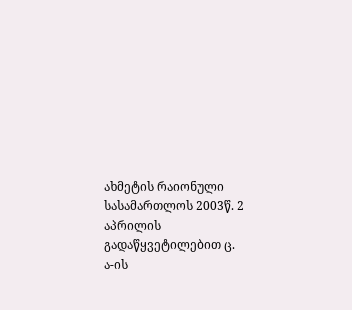ახმეტის რაიონული სასამართლოს 2003წ. 2 აპრილის გადაწყვეტილებით ც. ა-ის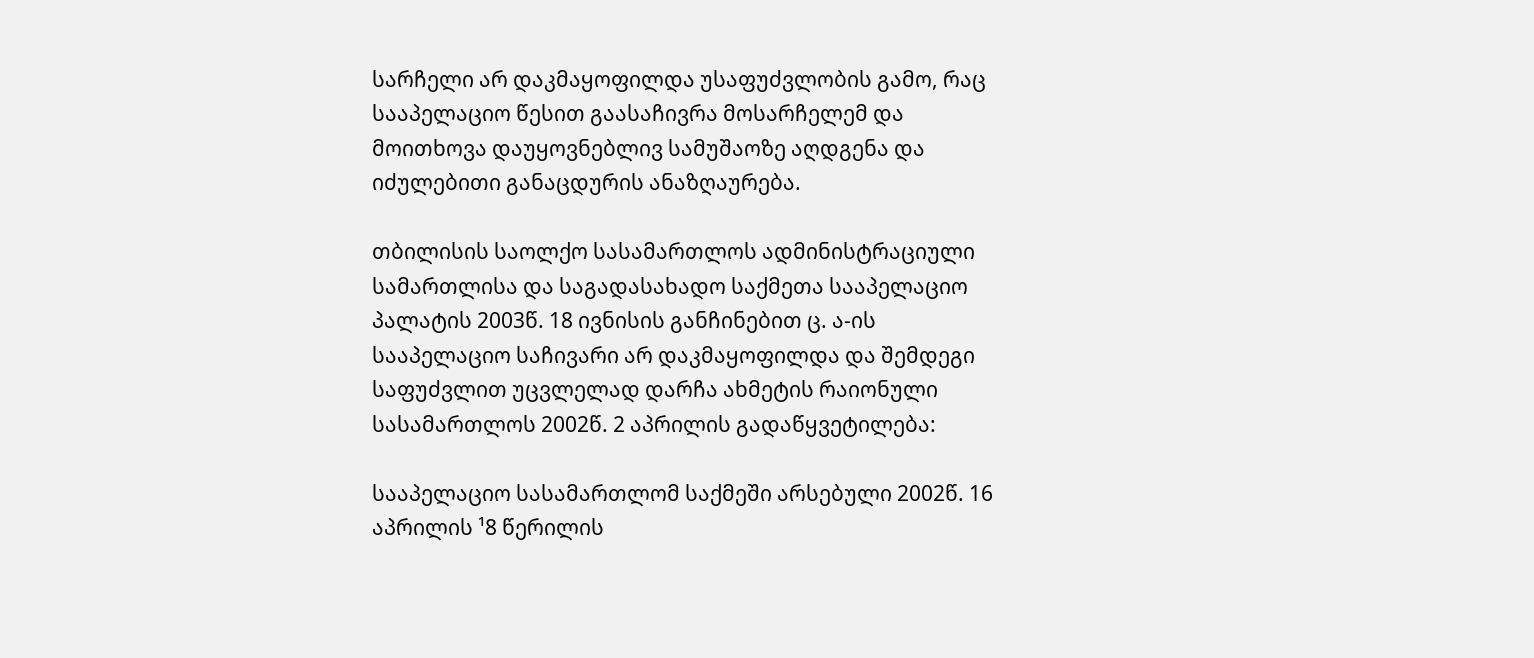სარჩელი არ დაკმაყოფილდა უსაფუძვლობის გამო, რაც სააპელაციო წესით გაასაჩივრა მოსარჩელემ და მოითხოვა დაუყოვნებლივ სამუშაოზე აღდგენა და იძულებითი განაცდურის ანაზღაურება.

თბილისის საოლქო სასამართლოს ადმინისტრაციული სამართლისა და საგადასახადო საქმეთა სააპელაციო პალატის 2003წ. 18 ივნისის განჩინებით ც. ა-ის სააპელაციო საჩივარი არ დაკმაყოფილდა და შემდეგი საფუძვლით უცვლელად დარჩა ახმეტის რაიონული სასამართლოს 2002წ. 2 აპრილის გადაწყვეტილება:

სააპელაციო სასამართლომ საქმეში არსებული 2002წ. 16 აპრილის ¹8 წერილის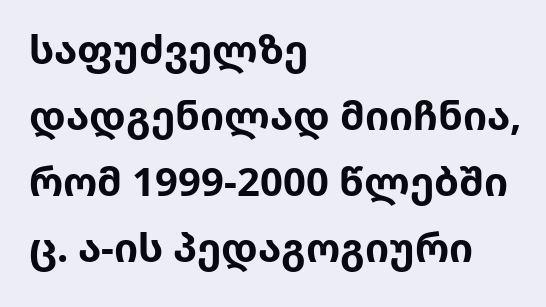საფუძველზე დადგენილად მიიჩნია, რომ 1999-2000 წლებში ც. ა-ის პედაგოგიური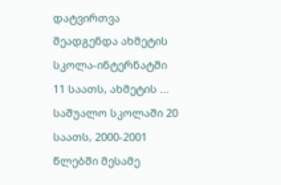დატვირთვა შეადგენდა ახმეტის სკოლა-ინტერნატში 11 საათს, ახმეტის ... საშუალო სკოლაში 20 საათს, 2000-2001 წლებში მესამე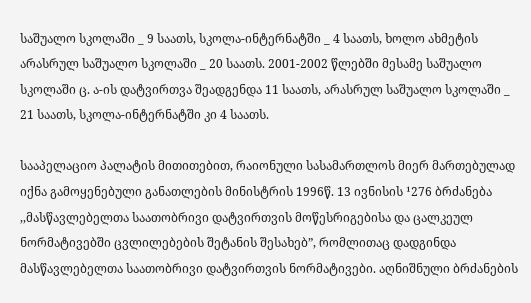საშუალო სკოლაში _ 9 საათს, სკოლა-ინტერნატში _ 4 საათს, ხოლო ახმეტის არასრულ საშუალო სკოლაში _ 20 საათს. 2001-2002 წლებში მესამე საშუალო სკოლაში ც. ა-ის დატვირთვა შეადგენდა 11 საათს, არასრულ საშუალო სკოლაში _ 21 საათს, სკოლა-ინტერნატში კი 4 საათს.

სააპელაციო პალატის მითითებით, რაიონული სასამართლოს მიერ მართებულად იქნა გამოყენებული განათლების მინისტრის 1996წ. 13 ივნისის ¹276 ბრძანება ,,მასწავლებელთა საათობრივი დატვირთვის მოწესრიგებისა და ცალკეულ ნორმატივებში ცვლილებების შეტანის შესახებ”, რომლითაც დადგინდა მასწავლებელთა საათობრივი დატვირთვის ნორმატივები. აღნიშნული ბრძანების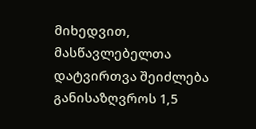მიხედვით, მასწავლებელთა დატვირთვა შეიძლება განისაზღვროს 1,5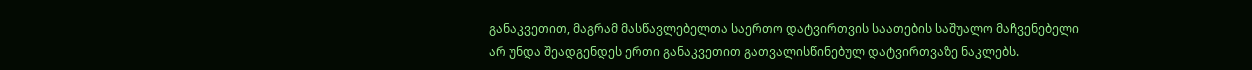განაკვეთით, მაგრამ მასწავლებელთა საერთო დატვირთვის საათების საშუალო მაჩვენებელი არ უნდა შეადგენდეს ერთი განაკვეთით გათვალისწინებულ დატვირთვაზე ნაკლებს.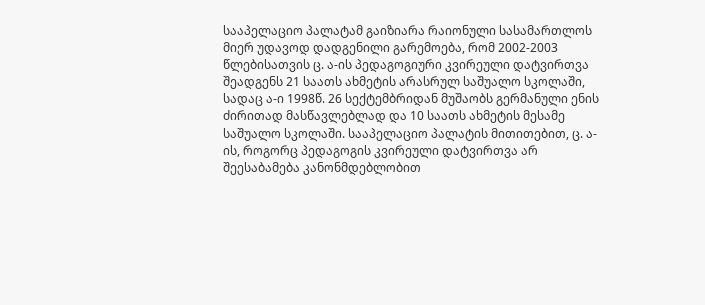სააპელაციო პალატამ გაიზიარა რაიონული სასამართლოს მიერ უდავოდ დადგენილი გარემოება, რომ 2002-2003 წლებისათვის ც. ა-ის პედაგოგიური კვირეული დატვირთვა შეადგენს 21 საათს ახმეტის არასრულ საშუალო სკოლაში, სადაც ა-ი 1998წ. 26 სექტემბრიდან მუშაობს გერმანული ენის ძირითად მასწავლებლად და 10 საათს ახმეტის მესამე საშუალო სკოლაში. სააპელაციო პალატის მითითებით, ც. ა-ის, როგორც პედაგოგის კვირეული დატვირთვა არ შეესაბამება კანონმდებლობით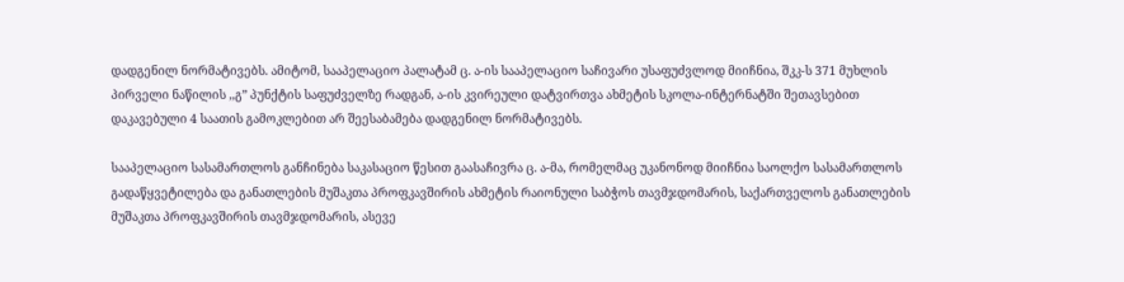დადგენილ ნორმატივებს. ამიტომ, სააპელაციო პალატამ ც. ა-ის სააპელაციო საჩივარი უსაფუძვლოდ მიიჩნია, შკკ-ს 371 მუხლის პირველი ნაწილის ,,გ” პუნქტის საფუძველზე რადგან, ა-ის კვირეული დატვირთვა ახმეტის სკოლა-ინტერნატში შეთავსებით დაკავებული 4 საათის გამოკლებით არ შეესაბამება დადგენილ ნორმატივებს.

სააპელაციო სასამართლოს განჩინება საკასაციო წესით გაასაჩივრა ც. ა-მა, რომელმაც უკანონოდ მიიჩნია საოლქო სასამართლოს გადაწყვეტილება და განათლების მუშაკთა პროფკავშირის ახმეტის რაიონული საბჭოს თავმჯდომარის, საქართველოს განათლების მუშაკთა პროფკავშირის თავმჯდომარის, ასევე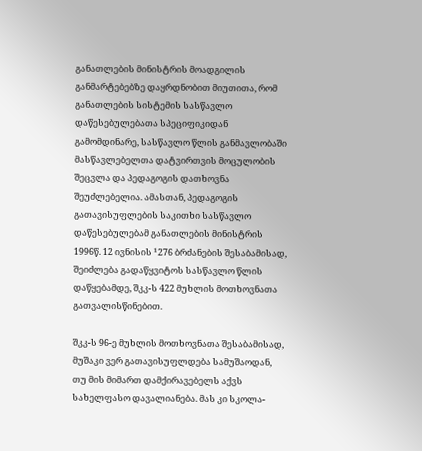განათლების მინისტრის მოადგილის განმარტებებზე დაყრდნობით მიუთითა, რომ განათლების სისტემის სასწავლო დაწესებულებათა სპეციფიკიდან გამომდინარე, სასწავლო წლის განმავლობაში მასწავლებელთა დატვირთვის მოცულობის შეცვლა და პედაგოგის დათხოვნა შეუძლებელია. ამასთან, პედაგოგის გათავისუფლების საკითხი სასწავლო დაწესებულებამ განათლების მინისტრის 1996წ. 12 ივნისის ¹276 ბრძანების შესაბამისად, შეიძლება გადაწყვიტოს სასწავლო წლის დაწყებამდე, შკკ-ს 422 მუხლის მოთხოვნათა გათვალისწინებით.

შკკ-ს 96-ე მუხლის მოთხოვნათა შესაბამისად, მუშაკი ვერ გათავისუფლდება სამუშაოდან, თუ მის მიმართ დამქირავებელს აქვს სახელფასო დავალიანება. მას კი სკოლა-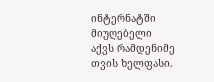ინტერნატში მიუღებელი აქვს რამდენიმე თვის ხელფასი.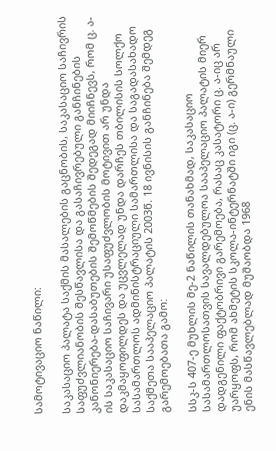სამოტივაციო ნაწილი:

საკასაციო პალატა საქმის მასალების გაცნობის, საკასაციო საჩივრის საფუძვლიანობის შესწავლისა და გასაჩივრებული განჩინების კანონიერება-დასაბუთების შემოწმების შედეგად მიიჩნევს, რომ ც. ა-ის საკასაციო საჩივარი უსაფუძვლობის მოტივით არ უნდა დაკმაყოფილდეს და უცვლელად უნდა დარჩეს თბილისის სოლქო სასამართლოს ადმინისტრაციული სამართლისა და საგადასახადო საქმეთა სააპელაციო პალატის 2003წ. 18 ივნისის განჩინება შემდეგ გარემოებათა გამო:

სსკ-ს 407-ე მუხლის მე-2 ნაწილის თანახმად, საკასაციო სასამართლოსათვის სავალდებულოა სააპელაციო პალატის მიერ დადგენილი ფაქტობრივი გარემოება, რასაც კასატორი ც. ა-იც არ უარყოფს, რომ ახმეტის სკოლა-ინტერნატში იგი (ც. ა-ი) გერმნაული ენის მასწავლებლად მუშაობდა 1968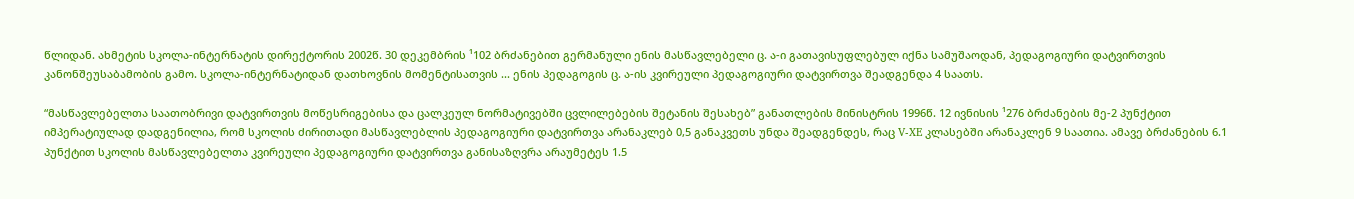წლიდან. ახმეტის სკოლა-ინტერნატის დირექტორის 2002წ. 30 დეკემბრის ¹102 ბრძანებით გერმანული ენის მასწავლებელი ც. ა-ი გათავისუფლებულ იქნა სამუშაოდან, პედაგოგიური დატვირთვის კანონშეუსაბამობის გამო. სკოლა-ინტერნატიდან დათხოვნის მომენტისათვის ... ენის პედაგოგის ც. ა-ის კვირეული პედაგოგიური დატვირთვა შეადგენდა 4 საათს.

“მასწავლებელთა საათობრივი დატვირთვის მოწესრიგებისა და ცალკეულ ნორმატივებში ცვლილებების შეტანის შესახებ” განათლების მინისტრის 1996წ. 12 ივნისის ¹276 ბრძანების მე-2 პუნქტით იმპერატიულად დადგენილია, რომ სკოლის ძირითადი მასწავლებლის პედაგოგიური დატვირთვა არანაკლებ 0,5 განაკვეთს უნდა შეადგენდეს, რაც V-XE კლასებში არანაკლენ 9 საათია. ამავე ბრძანების 6.1 პუნქტით სკოლის მასწავლებელთა კვირეული პედაგოგიური დატვირთვა განისაზღვრა არაუმეტეს 1.5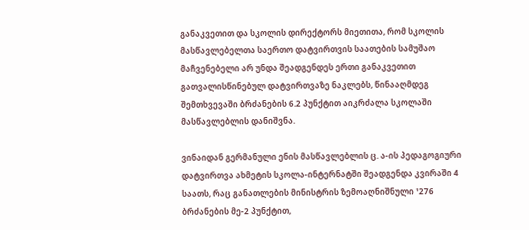განაკვეთით და სკოლის დირექტორს მიეთითა, რომ სკოლის მასწავლებელთა საერთო დატვირთვის საათების სამუშაო მაჩვენებელი არ უნდა შეადგენდეს ერთი განაკვეთით გათვალისწინებულ დატვირთვაზე ნაკლებს, წინააღმდეგ შემთხვევაში ბრძანების 6.2 პუნქტით აიკრძალა სკოლაში მასწავლებლის დანიშვნა.

ვინაიდან გერმანული ენის მასწავლებლის ც. ა-ის პედაგოგიური დატვირთვა ახმეტის სკოლა-ინტერნატში შეადგენდა კვირაში 4 საათს, რაც განათლების მინისტრის ზემოაღნიშნული ¹276 ბრძანების მე-2 პუნქტით,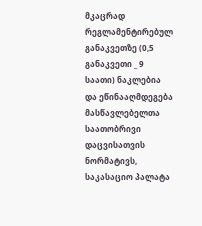მკაცრად რეგლამენტირებულ განაკვეთზე (0,5 განაკვეთი _ 9 საათი) ნაკლებია და ეწინააღმდეგება მასწავლებელთა საათობრივი დაცვისათვის ნორმატივს, საკასაციო პალატა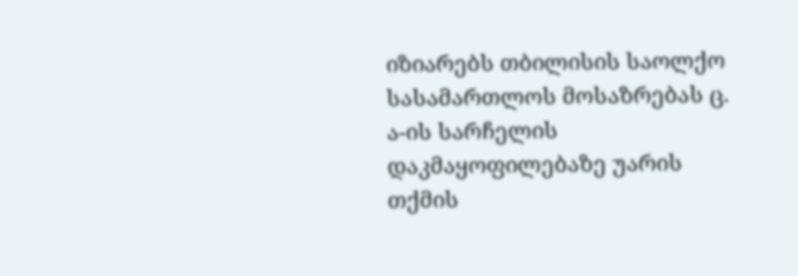იზიარებს თბილისის საოლქო სასამართლოს მოსაზრებას ც. ა-ის სარჩელის დაკმაყოფილებაზე უარის თქმის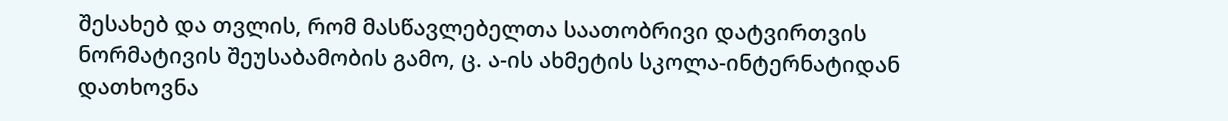შესახებ და თვლის, რომ მასწავლებელთა საათობრივი დატვირთვის ნორმატივის შეუსაბამობის გამო, ც. ა-ის ახმეტის სკოლა-ინტერნატიდან დათხოვნა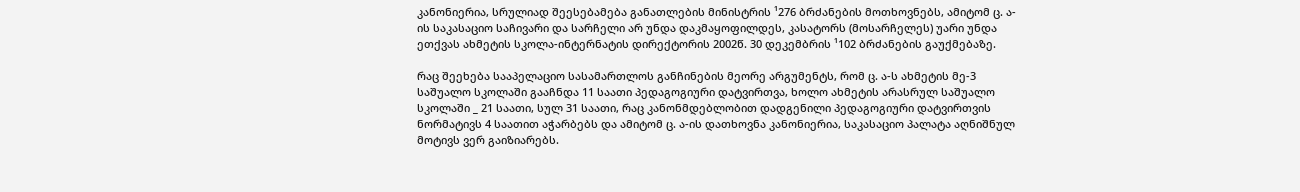კანონიერია, სრულიად შეესებამება განათლების მინისტრის ¹276 ბრძანების მოთხოვნებს, ამიტომ ც. ა-ის საკასაციო საჩივარი და სარჩელი არ უნდა დაკმაყოფილდეს, კასატორს (მოსარჩელეს) უარი უნდა ეთქვას ახმეტის სკოლა-ინტერნატის დირექტორის 2002წ. 30 დეკემბრის ¹102 ბრძანების გაუქმებაზე.

რაც შეეხება სააპელაციო სასამართლოს განჩინების მეორე არგუმენტს, რომ ც. ა-ს ახმეტის მე-3 საშუალო სკოლაში გააჩნდა 11 საათი პედაგოგიური დატვირთვა, ხოლო ახმეტის არასრულ საშუალო სკოლაში _ 21 საათი, სულ 31 საათი, რაც კანონმდებლობით დადგენილი პედაგოგიური დატვირთვის ნორმატივს 4 საათით აჭარბებს და ამიტომ ც. ა-ის დათხოვნა კანონიერია, საკასაციო პალატა აღნიშნულ მოტივს ვერ გაიზიარებს.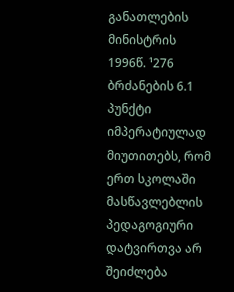განათლების მინისტრის 1996წ. ¹276 ბრძანების 6.1 პუნქტი იმპერატიულად მიუთითებს, რომ ერთ სკოლაში მასწავლებლის პედაგოგიური დატვირთვა არ შეიძლება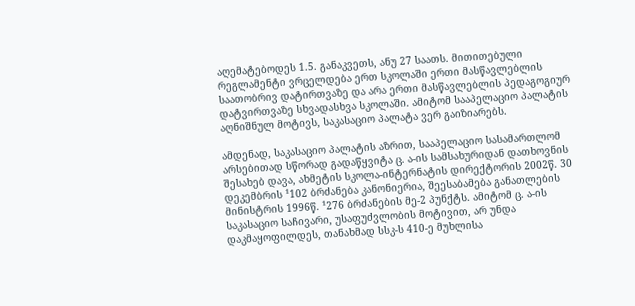აღემატებოდეს 1.5. განაკვეთს, ანუ 27 საათს. მითითებული რეგლამენტი ვრცელდება ერთ სკოლაში ერთი მასწავლებლის საათობრივ დატირთვაზე და არა ერთი მასწავლებლის პედაგოგიურ დატვირთვაზე სხვადასხვა სკოლაში. ამიტომ სააპელაციო პალატის აღნიშნულ მოტივს, საკასაციო პალატა ვერ გაიზიარებს.

ამდენად, საკასაციო პალატის აზრით, სააპელაციო სასამართლომ არსებითად სწორად გადაწყვიტა ც. ა-ის სამსახურიდან დათხოვნის შესახებ დავა, ახმეტის სკოლა-ინტერნატის დირექტორის 2002წ. 30 დეკემბრის ¹102 ბრძანება კანონიერია, შეესაბამება განათლების მინისტრის 1996წ. ¹276 ბრძანების მე-2 პუნქტს. ამიტომ ც. ა-ის საკასაციო საჩივარი, უსაფუძვლობის მოტივით, არ უნდა დაკმაყოფილდეს, თანახმად სსკ-ს 410-ე მუხლისა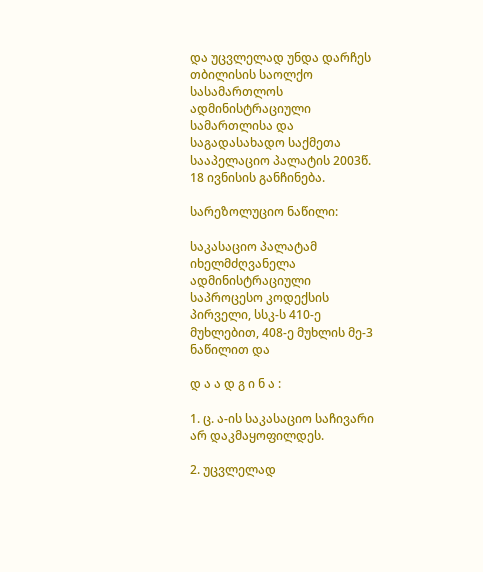და უცვლელად უნდა დარჩეს თბილისის საოლქო სასამართლოს ადმინისტრაციული სამართლისა და საგადასახადო საქმეთა სააპელაციო პალატის 2003წ. 18 ივნისის განჩინება.

სარეზოლუციო ნაწილი:

საკასაციო პალატამ იხელმძღვანელა ადმინისტრაციული საპროცესო კოდექსის პირველი, სსკ-ს 410-ე მუხლებით, 408-ე მუხლის მე-3 ნაწილით და

დ ა ა დ გ ი ნ ა :

1. ც. ა-ის საკასაციო საჩივარი არ დაკმაყოფილდეს.

2. უცვლელად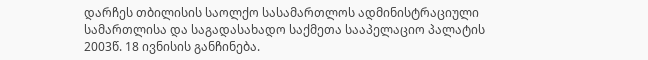დარჩეს თბილისის საოლქო სასამართლოს ადმინისტრაციული სამართლისა და საგადასახადო საქმეთა სააპელაციო პალატის 2003წ. 18 ივნისის განჩინება.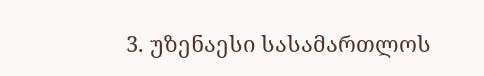3. უზენაესი სასამართლოს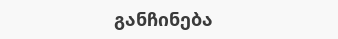განჩინება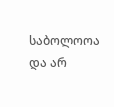საბოლოოა და არ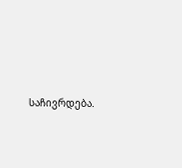საჩივრდება.